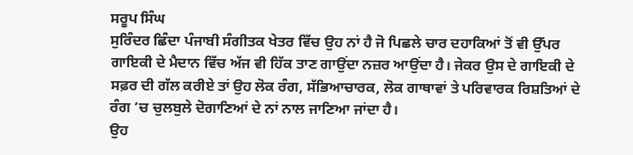ਸਰੂਪ ਸਿੰਘ
ਸੁਰਿੰਦਰ ਛਿੰਦਾ ਪੰਜਾਬੀ ਸੰਗੀਤਕ ਖੇਤਰ ਵਿੱਚ ਉਹ ਨਾਂ ਹੈ ਜੋ ਪਿਛਲੇ ਚਾਰ ਦਹਾਕਿਆਂ ਤੋਂ ਵੀ ਉੱਪਰ ਗਾਇਕੀ ਦੇ ਮੈਦਾਨ ਵਿੱਚ ਅੱਜ ਵੀ ਹਿੱਕ ਤਾਣ ਗਾਉਂਦਾ ਨਜ਼ਰ ਆਉਂਦਾ ਹੈ। ਜੇਕਰ ਉਸ ਦੇ ਗਾਇਕੀ ਦੇ ਸਫ਼ਰ ਦੀ ਗੱਲ ਕਰੀਏ ਤਾਂ ਉਹ ਲੋਕ ਰੰਗ, ਸੱਭਿਆਚਾਰਕ, ਲੋਕ ਗਾਥਾਵਾਂ ਤੇ ਪਰਿਵਾਰਕ ਰਿਸ਼ਤਿਆਂ ਦੇ ਰੰਗ ’ਚ ਚੁਲਬੁਲੇ ਦੋਗਾਣਿਆਂ ਦੇ ਨਾਂ ਨਾਲ ਜਾਣਿਆ ਜਾਂਦਾ ਹੈ।
ਉਹ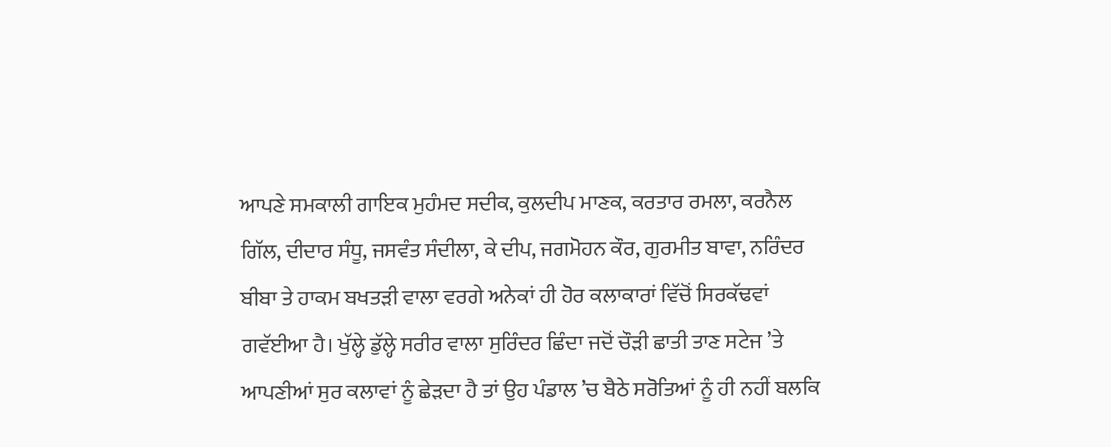ਆਪਣੇ ਸਮਕਾਲੀ ਗਾਇਕ ਮੁਹੰਮਦ ਸਦੀਕ, ਕੁਲਦੀਪ ਮਾਣਕ, ਕਰਤਾਰ ਰਮਲਾ, ਕਰਨੈਲ ਗਿੱਲ, ਦੀਦਾਰ ਸੰਧੂ, ਜਸਵੰਤ ਸੰਦੀਲਾ, ਕੇ ਦੀਪ, ਜਗਮੋਹਨ ਕੌਰ, ਗੁਰਮੀਤ ਬਾਵਾ, ਨਰਿੰਦਰ ਬੀਬਾ ਤੇ ਹਾਕਮ ਬਖਤੜੀ ਵਾਲਾ ਵਰਗੇ ਅਨੇਕਾਂ ਹੀ ਹੋਰ ਕਲਾਕਾਰਾਂ ਵਿੱਚੋਂ ਸਿਰਕੱਢਵਾਂ ਗਵੱਈਆ ਹੈ। ਖੁੱਲ੍ਹੇ ਡੁੱਲ੍ਹੇ ਸਰੀਰ ਵਾਲਾ ਸੁਰਿੰਦਰ ਛਿੰਦਾ ਜਦੋਂ ਚੌੜੀ ਛਾਤੀ ਤਾਣ ਸਟੇਜ ’ਤੇ ਆਪਣੀਆਂ ਸੁਰ ਕਲਾਵਾਂ ਨੂੰ ਛੇੜਦਾ ਹੈ ਤਾਂ ਉਹ ਪੰਡਾਲ ’ਚ ਬੈਠੇ ਸਰੋਤਿਆਂ ਨੂੰ ਹੀ ਨਹੀਂ ਬਲਕਿ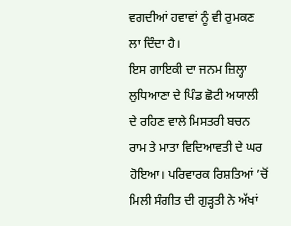ਵਗਦੀਆਂ ਹਵਾਵਾਂ ਨੂੰ ਵੀ ਰੁਮਕਣ ਲਾ ਦਿੰਦਾ ਹੈ।
ਇਸ ਗਾਇਕੀ ਦਾ ਜਨਮ ਜ਼ਿਲ੍ਹਾ ਲੁਧਿਆਣਾ ਦੇ ਪਿੰਡ ਛੋਟੀ ਅਯਾਲੀ ਦੇ ਰਹਿਣ ਵਾਲੇ ਮਿਸਤਰੀ ਬਚਨ ਰਾਮ ਤੇ ਮਾਤਾ ਵਿਦਿਆਵਤੀ ਦੇ ਘਰ ਹੋਇਆ। ਪਰਿਵਾਰਕ ਰਿਸ਼ਤਿਆਂ ’ਚੋਂ ਮਿਲੀ ਸੰਗੀਤ ਦੀ ਗੁੜ੍ਹਤੀ ਨੇ ਅੱਖਾਂ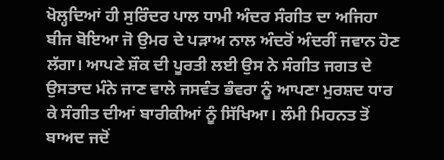ਖੋਲ੍ਹਦਿਆਂ ਹੀ ਸੁਰਿੰਦਰ ਪਾਲ ਧਾਮੀ ਅੰਦਰ ਸੰਗੀਤ ਦਾ ਅਜਿਹਾ ਬੀਜ ਬੋਇਆ ਜੋ ਉਮਰ ਦੇ ਪੜਾਅ ਨਾਲ ਅੰਦਰੋਂ ਅੰਦਰੀਂ ਜਵਾਨ ਹੋਣ ਲੱਗਾ। ਆਪਣੇ ਸ਼ੌਕ ਦੀ ਪੂਰਤੀ ਲਈ ਉਸ ਨੇ ਸੰਗੀਤ ਜਗਤ ਦੇ ਉਸਤਾਦ ਮੰਨੇ ਜਾਣ ਵਾਲੇ ਜਸਵੰਤ ਭੰਵਰਾ ਨੂੰ ਆਪਣਾ ਮੁਰਸ਼ਦ ਧਾਰ ਕੇ ਸੰਗੀਤ ਦੀਆਂ ਬਾਰੀਕੀਆਂ ਨੂੰ ਸਿੱਖਿਆ। ਲੰਮੀ ਮਿਹਨਤ ਤੋਂ ਬਾਅਦ ਜਦੋਂ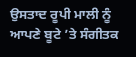ਉਸਤਾਦ ਰੂਪੀ ਮਾਲੀ ਨੂੰ ਆਪਣੇ ਬੂਟੇ ’ਤੇ ਸੰਗੀਤਕ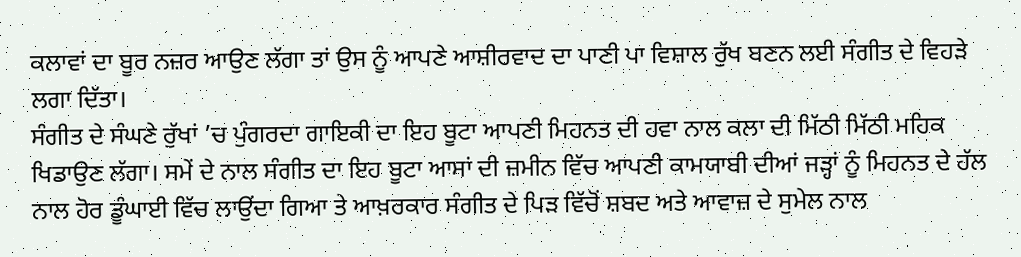ਕਲਾਵਾਂ ਦਾ ਬੂਰ ਨਜ਼ਰ ਆਉਣ ਲੱਗਾ ਤਾਂ ਉਸ ਨੂੰ ਆਪਣੇ ਆਸ਼ੀਰਵਾਦ ਦਾ ਪਾਣੀ ਪਾ ਵਿਸ਼ਾਲ ਰੁੱਖ ਬਣਨ ਲਈ ਸੰਗੀਤ ਦੇ ਵਿਹੜੇ ਲਗਾ ਦਿੱਤਾ।
ਸੰਗੀਤ ਦੇ ਸੰਘਣੇ ਰੁੱਖਾਂ ’ਚ ਪੁੰਗਰਦਾ ਗਾਇਕੀ ਦਾ ਇਹ ਬੂਟਾ ਆਪਣੀ ਮਿਹਨਤ ਦੀ ਹਵਾ ਨਾਲ ਕਲਾ ਦੀ ਮਿੱਠੀ ਮਿੱਠੀ ਮਹਿਕ ਖਿਡਾਉਣ ਲੱਗਾ। ਸਮੇਂ ਦੇ ਨਾਲ ਸੰਗੀਤ ਦਾ ਇਹ ਬੂਟਾ ਆਸਾਂ ਦੀ ਜ਼ਮੀਨ ਵਿੱਚ ਆਪਣੀ ਕਾਮਯਾਬੀ ਦੀਆਂ ਜੜ੍ਹਾਂ ਨੂੰ ਮਿਹਨਤ ਦੇ ਹੱਲ ਨਾਲ ਹੋਰ ਡੂੰਘਾਈ ਵਿੱਚ ਲਾਉਂਦਾ ਗਿਆ ਤੇ ਆਖ਼ਰਕਾਰ ਸੰਗੀਤ ਦੇ ਪਿੜ ਵਿੱਚੋਂ ਸ਼ਬਦ ਅਤੇ ਆਵਾਜ਼ ਦੇ ਸੁਮੇਲ ਨਾਲ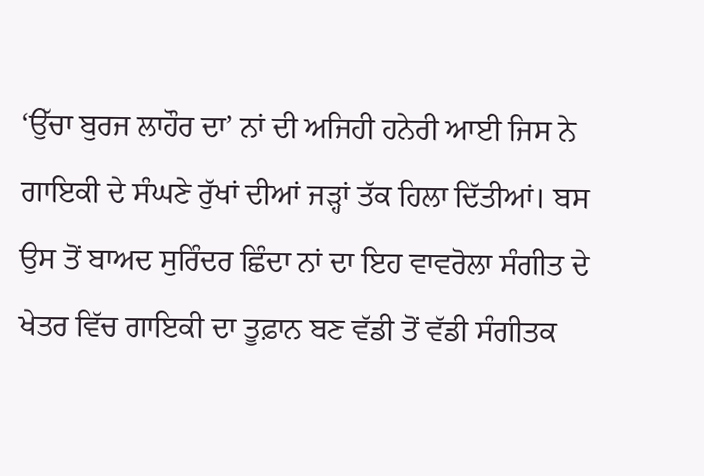‘ਉੱਚਾ ਬੁਰਜ ਲਾਹੌਰ ਦਾ’ ਨਾਂ ਦੀ ਅਜਿਹੀ ਹਨੇਰੀ ਆਈ ਜਿਸ ਨੇ ਗਾਇਕੀ ਦੇ ਸੰਘਣੇ ਰੁੱਖਾਂ ਦੀਆਂ ਜੜ੍ਹਾਂ ਤੱਕ ਹਿਲਾ ਦਿੱਤੀਆਂ। ਬਸ ਉਸ ਤੋਂ ਬਾਅਦ ਸੁਰਿੰਦਰ ਛਿੰਦਾ ਨਾਂ ਦਾ ਇਹ ਵਾਵਰੋਲਾ ਸੰਗੀਤ ਦੇ ਖੇਤਰ ਵਿੱਚ ਗਾਇਕੀ ਦਾ ਤੂਫ਼ਾਨ ਬਣ ਵੱਡੀ ਤੋਂ ਵੱਡੀ ਸੰਗੀਤਕ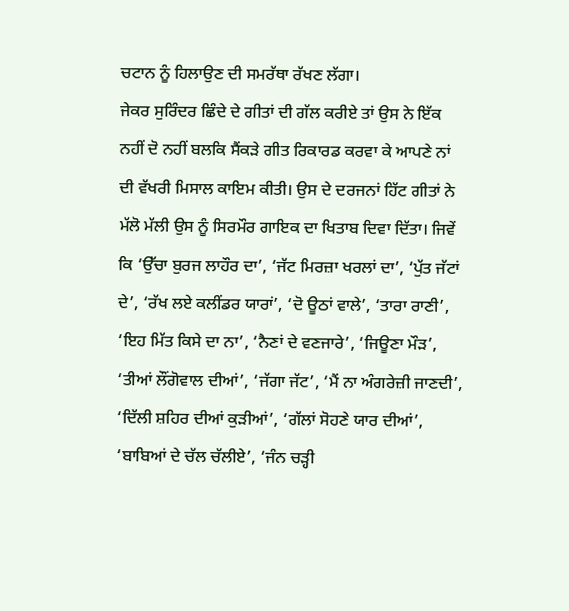ਚਟਾਨ ਨੂੰ ਹਿਲਾਉਣ ਦੀ ਸਮਰੱਥਾ ਰੱਖਣ ਲੱਗਾ।
ਜੇਕਰ ਸੁਰਿੰਦਰ ਛਿੰਦੇ ਦੇ ਗੀਤਾਂ ਦੀ ਗੱਲ ਕਰੀਏ ਤਾਂ ਉਸ ਨੇ ਇੱਕ ਨਹੀਂ ਦੋ ਨਹੀਂ ਬਲਕਿ ਸੈਂਕੜੇ ਗੀਤ ਰਿਕਾਰਡ ਕਰਵਾ ਕੇ ਆਪਣੇ ਨਾਂ ਦੀ ਵੱਖਰੀ ਮਿਸਾਲ ਕਾਇਮ ਕੀਤੀ। ਉਸ ਦੇ ਦਰਜਨਾਂ ਹਿੱਟ ਗੀਤਾਂ ਨੇ ਮੱਲੋ ਮੱਲੀ ਉਸ ਨੂੰ ਸਿਰਮੌਰ ਗਾਇਕ ਦਾ ਖਿਤਾਬ ਦਿਵਾ ਦਿੱਤਾ। ਜਿਵੇਂ ਕਿ ‘ਉੱਚਾ ਬੁਰਜ ਲਾਹੌਰ ਦਾ’, ‘ਜੱਟ ਮਿਰਜ਼ਾ ਖਰਲਾਂ ਦਾ’, ‘ਪੁੱਤ ਜੱਟਾਂ ਦੇ’, ‘ਰੱਖ ਲਏ ਕਲੀਂਡਰ ਯਾਰਾਂ’, ‘ਦੋ ਊਠਾਂ ਵਾਲੇ’, ‘ਤਾਰਾ ਰਾਣੀ’, ‘ਇਹ ਮਿੱਤ ਕਿਸੇ ਦਾ ਨਾ’, ‘ਨੈਣਾਂ ਦੇ ਵਣਜਾਰੇ’, ‘ਜਿਊਣਾ ਮੌੜ’, ‘ਤੀਆਂ ਲੌਂਗੋਵਾਲ ਦੀਆਂ’, ‘ਜੱਗਾ ਜੱਟ’, ‘ਮੈਂ ਨਾ ਅੰਗਰੇਜ਼ੀ ਜਾਣਦੀ’, ‘ਦਿੱਲੀ ਸ਼ਹਿਰ ਦੀਆਂ ਕੁੜੀਆਂ’, ‘ਗੱਲਾਂ ਸੋਹਣੇ ਯਾਰ ਦੀਆਂ’, ‘ਬਾਬਿਆਂ ਦੇ ਚੱਲ ਚੱਲੀਏ’, ‘ਜੰਨ ਚੜ੍ਹੀ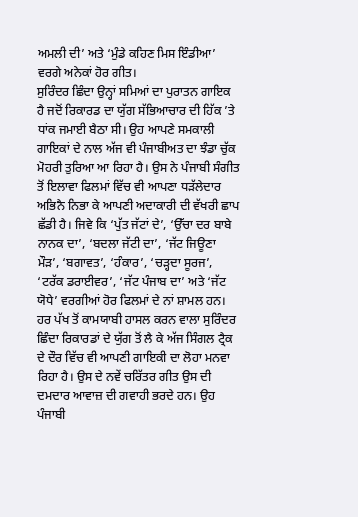ਅਮਲੀ ਦੀ’ ਅਤੇ ‘ਮੁੰਡੇ ਕਹਿਣ ਮਿਸ ਇੰਡੀਆ’ ਵਰਗੇ ਅਨੇਕਾਂ ਹੋਰ ਗੀਤ।
ਸੁਰਿੰਦਰ ਛਿੰਦਾ ਉਨ੍ਹਾਂ ਸਮਿਆਂ ਦਾ ਪੁਰਾਤਨ ਗਾਇਕ ਹੈ ਜਦੋਂ ਰਿਕਾਰਡ ਦਾ ਯੁੱਗ ਸੱਭਿਆਚਾਰ ਦੀ ਹਿੱਕ ’ਤੇ ਧਾਂਕ ਜਮਾਈ ਬੈਠਾ ਸੀ। ਉਹ ਆਪਣੇ ਸਮਕਾਲੀ ਗਾਇਕਾਂ ਦੇ ਨਾਲ ਅੱਜ ਵੀ ਪੰਜਾਬੀਅਤ ਦਾ ਝੰਡਾ ਚੁੱਕ ਮੋਹਰੀ ਤੁਰਿਆ ਆ ਰਿਹਾ ਹੈ। ਉਸ ਨੇ ਪੰਜਾਬੀ ਸੰਗੀਤ ਤੋਂ ਇਲਾਵਾ ਫਿਲਮਾਂ ਵਿੱਚ ਵੀ ਆਪਣਾ ਧੜੱਲੇਦਾਰ ਅਭਿਨੈ ਨਿਭਾ ਕੇ ਆਪਣੀ ਅਦਾਕਾਰੀ ਦੀ ਵੱਖਰੀ ਛਾਪ ਛੱਡੀ ਹੈ। ਜਿਵੇ ਕਿ ‘ਪੁੱਤ ਜੱਟਾਂ ਦੇ’, ‘ਉੱਚਾ ਦਰ ਬਾਬੇ ਨਾਨਕ ਦਾ’, ‘ਬਦਲਾ ਜੱਟੀ ਦਾ’, ‘ਜੱਟ ਜਿਊਣਾ ਮੌੜ’, ‘ਬਗਾਵਤ’, ‘ਹੰਕਾਰ’, ‘ਚੜ੍ਹਦਾ ਸੂਰਜ’, ‘ਟਰੱਕ ਡਰਾਈਵਰ’, ‘ਜੱਟ ਪੰਜਾਬ ਦਾ’ ਅਤੇ ‘ਜੱਟ ਯੋਧੇ’ ਵਰਗੀਆਂ ਹੋਰ ਫਿਲਮਾਂ ਦੇ ਨਾਂ ਸ਼ਾਮਲ ਹਨ।
ਹਰ ਪੱਖ ਤੋਂ ਕਾਮਯਾਬੀ ਹਾਸਲ ਕਰਨ ਵਾਲਾ ਸੁਰਿੰਦਰ ਛਿੰਦਾ ਰਿਕਾਰਡਾਂ ਦੇ ਯੁੱਗ ਤੋਂ ਲੈ ਕੇ ਅੱਜ ਸਿੰਗਲ ਟ੍ਰੈਕ ਦੇ ਦੌਰ ਵਿੱਚ ਵੀ ਆਪਣੀ ਗਾਇਕੀ ਦਾ ਲੋਹਾ ਮਨਵਾ ਰਿਹਾ ਹੈ। ਉਸ ਦੇ ਨਵੇਂ ਚਰਿੱਤਰ ਗੀਤ ਉਸ ਦੀ ਦਮਦਾਰ ਆਵਾਜ਼ ਦੀ ਗਵਾਹੀ ਭਰਦੇ ਹਨ। ਉਹ ਪੰਜਾਬੀ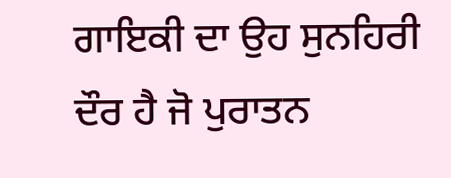ਗਾਇਕੀ ਦਾ ਉਹ ਸੁਨਹਿਰੀ ਦੌਰ ਹੈ ਜੋ ਪੁਰਾਤਨ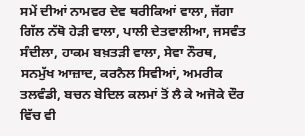ਸਮੇਂ ਦੀਆਂ ਨਾਮਵਰ ਦੇਵ ਥਰੀਕਿਆਂ ਵਾਲਾ, ਜੱਗਾ ਗਿੱਲ ਨੱਥੋ ਹੇੜੀ ਵਾਲਾ, ਪਾਲੀ ਦੇਤਵਾਲੀਆ, ਜਸਵੰਤ ਸੰਦੀਲਾ, ਹਾਕਮ ਬਖ਼ਤੜੀ ਵਾਲਾ, ਸੇਵਾ ਨੌਰਥ, ਸਨਮੁੱਖ ਆਜ਼ਾਦ, ਕਰਨੈਲ ਸਿਵੀਆਂ, ਅਮਰੀਕ ਤਲਵੰਡੀ, ਬਚਨ ਬੇਦਿਲ ਕਲਮਾਂ ਤੋਂ ਲੈ ਕੇ ਅਜੋਕੇ ਦੌਰ ਵਿੱਚ ਵੀ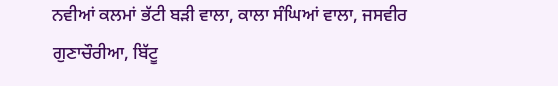ਨਵੀਆਂ ਕਲਮਾਂ ਭੱਟੀ ਬੜੀ ਵਾਲਾ, ਕਾਲਾ ਸੰਘਿਆਂ ਵਾਲਾ, ਜਸਵੀਰ ਗੁਣਾਚੌਰੀਆ, ਬਿੱਟੂ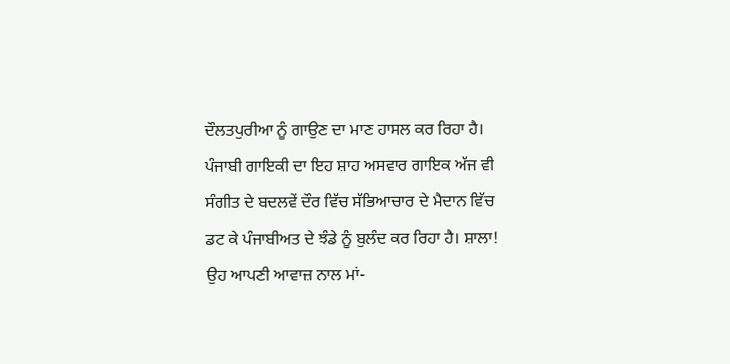ਦੌਲਤਪੁਰੀਆ ਨੂੰ ਗਾਉਣ ਦਾ ਮਾਣ ਹਾਸਲ ਕਰ ਰਿਹਾ ਹੈ।
ਪੰਜਾਬੀ ਗਾਇਕੀ ਦਾ ਇਹ ਸ਼ਾਹ ਅਸਵਾਰ ਗਾਇਕ ਅੱਜ ਵੀ ਸੰਗੀਤ ਦੇ ਬਦਲਵੇਂ ਦੌਰ ਵਿੱਚ ਸੱਭਿਆਚਾਰ ਦੇ ਮੈਦਾਨ ਵਿੱਚ ਡਟ ਕੇ ਪੰਜਾਬੀਅਤ ਦੇ ਝੰਡੇ ਨੂੰ ਬੁਲੰਦ ਕਰ ਰਿਹਾ ਹੈ। ਸ਼ਾਲਾ! ਉਹ ਆਪਣੀ ਆਵਾਜ਼ ਨਾਲ ਮਾਂ-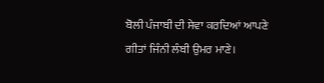ਬੋਲੀ ਪੰਜਾਬੀ ਦੀ ਸੇਵਾ ਕਰਦਿਆਂ ਆਪਣੇ ਗੀਤਾਂ ਜਿੰਨੀ ਲੰਬੀ ਉਮਰ ਮਾਣੇ।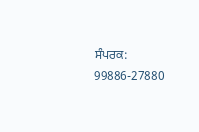ਸੰਪਰਕ: 99886-27880